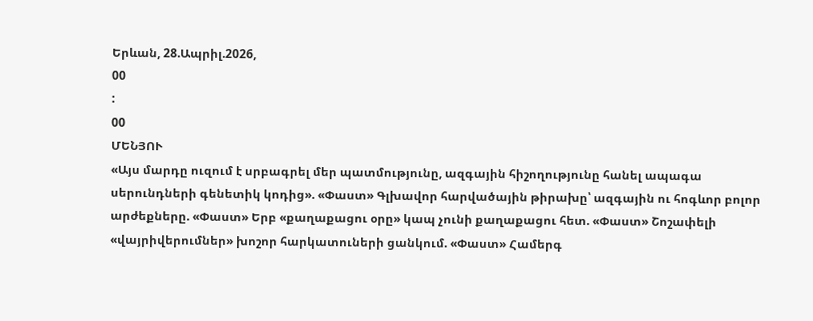Երևան, 28.Ապրիլ.2026,
00
:
00
ՄԵՆՅՈՒ
«Այս մարդը ուզում է սրբագրել մեր պատմությունը, ազգային հիշողությունը հանել ապագա սերունդների գենետիկ կոդից». «Փաստ» Գլխավոր հարվածային թիրախը՝ ազգային ու հոգևոր բոլոր արժեքները. «Փաստ» Երբ «քաղաքացու օրը» կապ չունի քաղաքացու հետ. «Փաստ» Շոշափելի «վայրիվերումներ» խոշոր հարկատուների ցանկում. «Փաստ» Համերգ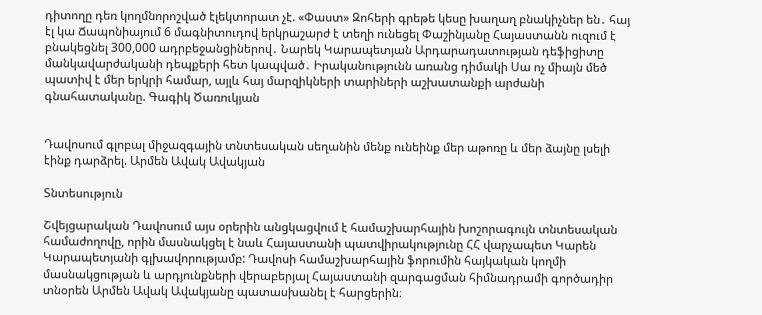դիտողը դեռ կողմնորոշված էլեկտորատ չէ. «Փաստ» Զոհերի գրեթե կեսը խաղաղ բնակիչներ են․ հայ էլ կա Ճապոնիայում 6 մագնիտուդով երկրաշարժ է տեղի ունեցել Փաշինյանը Հայաստանն ուզում է բնակեցնել 300,000 ադրբեջանցիներով․ Նարեկ Կարապետյան Արդարադատության դեֆիցիտը մանկավարժականի դեպքերի հետ կապված․ Իրականությունն առանց դիմակի Սա ոչ միայն մեծ պատիվ է մեր երկրի համար, այլև հայ մարզիկների տարիների աշխատանքի արժանի գնահատականը. Գագիկ Ծառուկյան


Դավոսում գլոբալ միջազգային տնտեսական սեղանին մենք ունեինք մեր աթոռը և մեր ձայնը լսելի էինք դարձրել. Արմեն Ավակ Ավակյան

Տնտեսություն

Շվեյցարական Դավոսում այս օրերին անցկացվում է համաշխարհային խոշորագույն տնտեսական համաժողովը, որին մասնակցել է նաև Հայաստանի պատվիրակությունը ՀՀ վարչապետ Կարեն Կարապետյանի գլխավորությամբ: Դավոսի համաշխարհային ֆորումին հայկական կողմի մասնակցության և արդյունքների վերաբերյալ Հայաստանի զարգացման հիմնադրամի գործադիր տնօրեն Արմեն Ավակ Ավակյանը պատասխանել է հարցերին։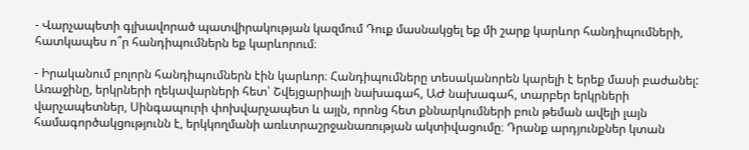- Վարչապետի գլխավորած պատվիրակության կազմում Դուք մասնակցել եք մի շարք կարևոր հանդիպումների, հատկապես ո՞ր հանդիպումներն եք կարևորում։

- Իրականում բոլորն հանդիպումներն էին կարևոր։ Հանդիպումները տեսականորեն կարելի է երեք մասի բաժանել: Առաջինը, երկրների ղեկավարների հետ՝ Շվեյցարիայի նախագահ, ԱԺ նախագահ, տարբեր երկրների վարչապետներ, Սինգապուրի փոխվարչապետ և այլն, որոնց հետ քննարկումների բուն թեման ավելի լայն համագործակցությունն է, երկկողմանի առևտրաշրջանառության ակտիվացումը։ Դրանք արդյունքներ կտան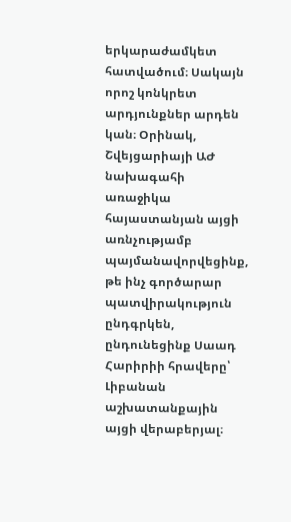երկարաժամկետ հատվածում։ Սակայն որոշ կոնկրետ արդյունքներ արդեն կան։ Օրինակ, Շվեյցարիայի ԱԺ նախագահի առաջիկա հայաստանյան այցի առնչությամբ պայմանավորվեցինք, թե ինչ գործարար պատվիրակություն ընդգրկեն, ընդունեցինք Սաադ Հարիրիի հրավերը՝ Լիբանան աշխատանքային այցի վերաբերյալ։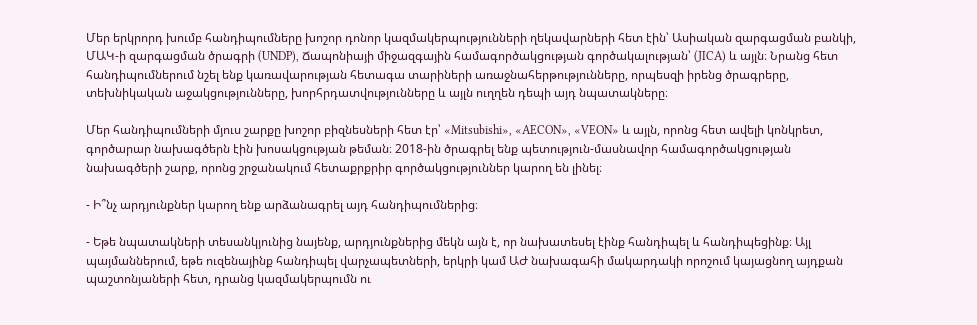Մեր երկրորդ խումբ հանդիպումները խոշոր դոնոր կազմակերպությունների ղեկավարների հետ էին՝ Ասիական զարգացման բանկի, ՄԱԿ-ի զարգացման ծրագրի (UNDP), Ճապոնիայի միջազգային համագործակցության գործակալության՝ (JICA) և այլն։ Նրանց հետ հանդիպումներում նշել ենք կառավարության հետագա տարիների առաջնահերթությունները, որպեսզի իրենց ծրագրերը, տեխնիկական աջակցությունները, խորհրդատվությունները և այլն ուղղեն դեպի այդ նպատակները։

Մեր հանդիպումների մյուս շարքը խոշոր բիզնեսների հետ էր՝ «Mitsubishi», «AECON», «VEON» և այլն, որոնց հետ ավելի կոնկրետ, գործարար նախագծերն էին խոսակցության թեման։ 2018-ին ծրագրել ենք պետություն-մասնավոր համագործակցության նախագծերի շարք, որոնց շրջանակում հետաքրքրիր գործակցություններ կարող են լինել։

- Ի՞նչ արդյունքներ կարող ենք արձանագրել այդ հանդիպումներից։

- Եթե նպատակների տեսանկյունից նայենք, արդյունքներից մեկն այն է, որ նախատեսել էինք հանդիպել և հանդիպեցինք։ Այլ պայմաններում, եթե ուզենայինք հանդիպել վարչապետների, երկրի կամ ԱԺ նախագահի մակարդակի որոշում կայացնող այդքան պաշտոնյաների հետ, դրանց կազմակերպումն ու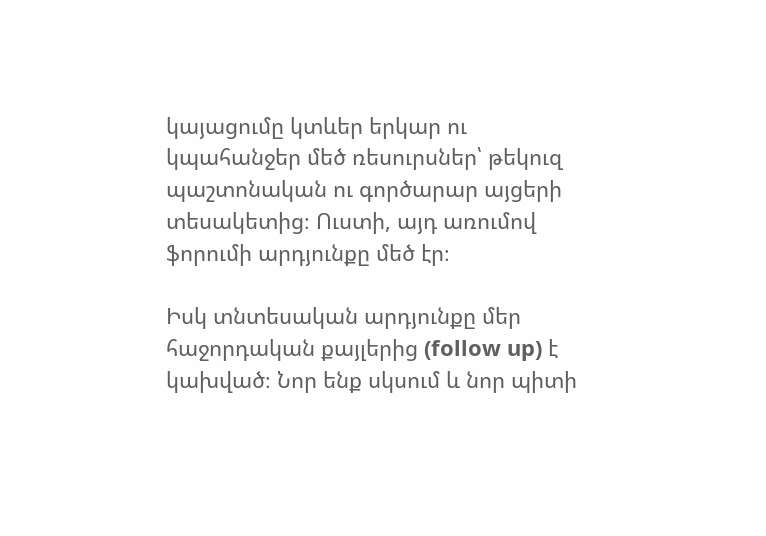կայացումը կտևեր երկար ու կպահանջեր մեծ ռեսուրսներ՝ թեկուզ պաշտոնական ու գործարար այցերի տեսակետից։ Ուստի, այդ առումով ֆորումի արդյունքը մեծ էր։

Իսկ տնտեսական արդյունքը մեր հաջորդական քայլերից (follow up) է կախված։ Նոր ենք սկսում և նոր պիտի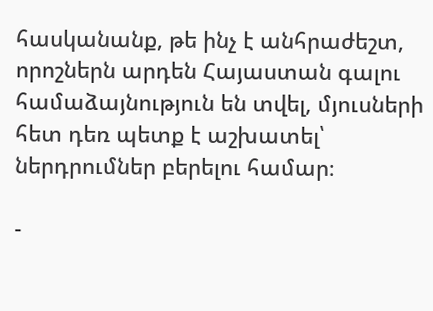հասկանանք, թե ինչ է անհրաժեշտ, որոշներն արդեն Հայաստան գալու համաձայնություն են տվել, մյուսների հետ դեռ պետք է աշխատել՝ ներդրումներ բերելու համար։

-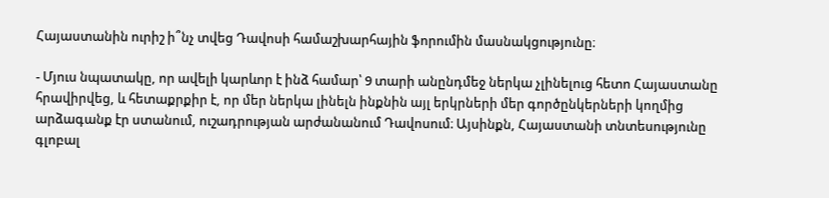Հայաստանին ուրիշ ի՞նչ տվեց Դավոսի համաշխարհային ֆորումին մասնակցությունը։

- Մյուս նպատակը, որ ավելի կարևոր է ինձ համար՝ 9 տարի անընդմեջ ներկա չլինելուց հետո Հայաստանը հրավիրվեց, և հետաքրքիր է, որ մեր ներկա լինելն ինքնին այլ երկրների մեր գործընկերների կողմից արձագանք էր ստանում, ուշադրության արժանանում Դավոսում։ Այսինքն, Հայաստանի տնտեսությունը գլոբալ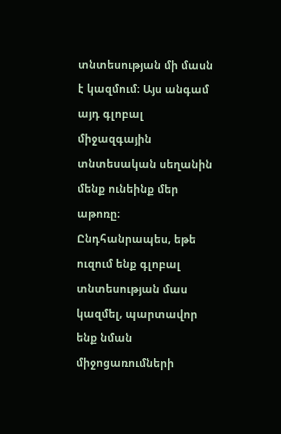տնտեսության մի մասն է կազմում։ Այս անգամ այդ գլոբալ միջազգային տնտեսական սեղանին մենք ունեինք մեր աթոռը։ Ընդհանրապես, եթե ուզում ենք գլոբալ տնտեսության մաս կազմել, պարտավոր ենք նման միջոցառումների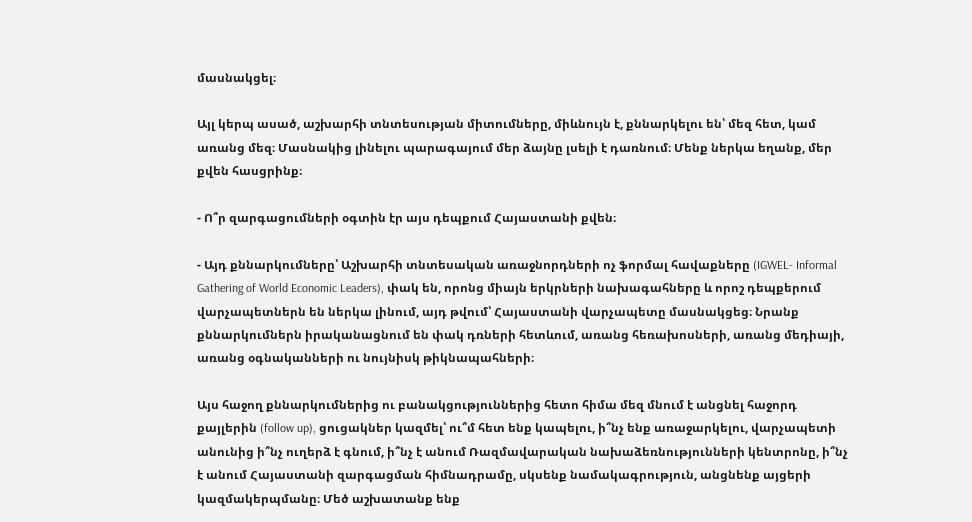մասնակցել։

Այլ կերպ ասած, աշխարհի տնտեսության միտումները, միևնույն է, քննարկելու են՝ մեզ հետ, կամ առանց մեզ։ Մասնակից լինելու պարագայում մեր ձայնը լսելի է դառնում։ Մենք ներկա եղանք, մեր քվեն հասցրինք։

- Ո՞ր զարգացումների օգտին էր այս դեպքում Հայաստանի քվեն։

- Այդ քննարկումները՝ Աշխարհի տնտեսական առաջնորդների ոչ ֆորմալ հավաքները (IGWEL- Informal Gathering of World Economic Leaders), փակ են, որոնց միայն երկրների նախագահները և որոշ դեպքերում վարչապետներն են ներկա լինում, այդ թվում՝ Հայաստանի վարչապետը մասնակցեց։ Նրանք քննարկումներն իրականացնում են փակ դռների հետևում, առանց հեռախոսների, առանց մեդիայի, առանց օգնականների ու նույնիսկ թիկնապահների։

Այս հաջող քննարկումներից ու բանակցություններից հետո հիմա մեզ մնում է անցնել հաջորդ քայլերին (follow up), ցուցակներ կազմել՝ ու՞մ հետ ենք կապելու, ի՞նչ ենք առաջարկելու, վարչապետի անունից ի՞նչ ուղերձ է գնում, ի՞նչ է անում Ռազմավարական նախաձեռնությունների կենտրոնը, ի՞նչ է անում Հայաստանի զարգացման հիմնադրամը, սկսենք նամակագրություն, անցնենք այցերի կազմակերպմանը։ Մեծ աշխատանք ենք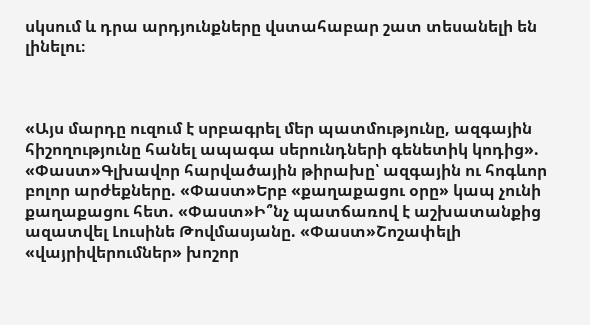սկսում և դրա արդյունքները վստահաբար շատ տեսանելի են լինելու։



«Այս մարդը ուզում է սրբագրել մեր պատմությունը, ազգային հիշողությունը հանել ապագա սերունդների գենետիկ կոդից». «Փաստ»Գլխավոր հարվածային թիրախը՝ ազգային ու հոգևոր բոլոր արժեքները. «Փաստ»Երբ «քաղաքացու օրը» կապ չունի քաղաքացու հետ. «Փաստ»Ի՞նչ պատճառով է աշխատանքից ազատվել Լուսինե Թովմասյանը. «Փաստ»Շոշափելի «վայրիվերումներ» խոշոր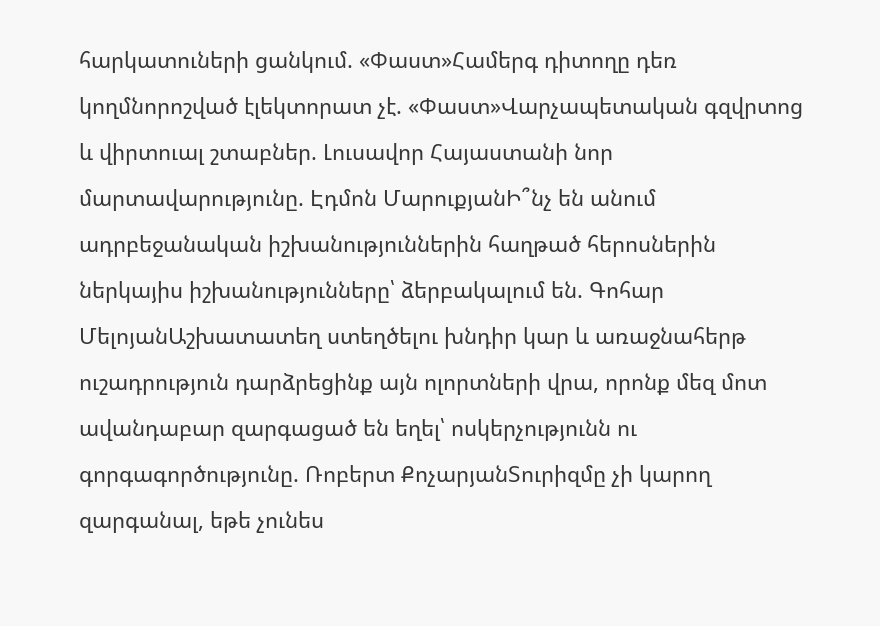հարկատուների ցանկում. «Փաստ»Համերգ դիտողը դեռ կողմնորոշված էլեկտորատ չէ. «Փաստ»Վարչապետական գզվրտոց և վիրտուալ շտաբներ. Լուսավոր Հայաստանի նոր մարտավարությունը. Էդմոն ՄարուքյանԻ՞նչ են անում ադրբեջանական իշխանություններին հաղթած հերոսներին ներկայիս իշխանությունները՝ ձերբակալում են. Գոհար ՄելոյանԱշխատատեղ ստեղծելու խնդիր կար և առաջնահերթ ուշադրություն դարձրեցինք այն ոլորտների վրա, որոնք մեզ մոտ ավանդաբար զարգացած են եղել՝ ոսկերչությունն ու գորգագործությունը. Ռոբերտ ՔոչարյանՏուրիզմը չի կարող զարգանալ, եթե չունես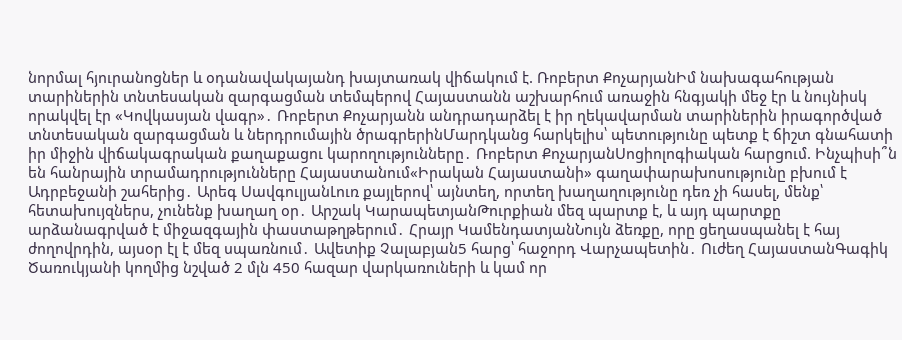նորմալ հյուրանոցներ և օդանավակայանդ խայտառակ վիճակում է. Ռոբերտ ՔոչարյանԻմ նախագահության տարիներին տնտեսական զարգացման տեմպերով Հայաստանն աշխարհում առաջին հնգյակի մեջ էր և նույնիսկ որակվել էր «Կովկասյան վագր»․ Ռոբերտ Քոչարյանն անդրադարձել է իր ղեկավարման տարիներին իրագործված տնտեսական զարգացման և ներդրումային ծրագրերինՄարդկանց հարկելիս՝ պետությունը պետք է ճիշտ գնահատի իր միջին վիճակագրական քաղաքացու կարողությունները․ Ռոբերտ ՔոչարյանՍոցիոլոգիական հարցում. Ինչպիսի՞ն են հանրային տրամադրությունները Հայաստանում«Իրական Հայաստանի» գաղափարախոսությունը բխում է Ադրբեջանի շահերից․ Արեգ ՍավգուլյանԼուռ քայլերով՝ այնտեղ, որտեղ խաղաղությունը դեռ չի հասել, մենք՝ հետախույզներս, չունենք խաղաղ օր․ Արշակ ԿարապետյանԹուրքիան մեզ պարտք է, և այդ պարտքը արձանագրված է միջազգային փաստաթղթերում․ Հրայր ԿամենդատյանՆույն ձեռքը, որը ցեղասպանել է հայ ժողովրդին, այսօր էլ է մեզ սպառնում․ Ավետիք Չալաբյան5 հարց՝ հաջորդ Վարչապետին․ Ուժեղ ՀայաստանԳագիկ Ծառուկյանի կողմից նշված 2 մլն 450 հազար վարկառուների և կամ որ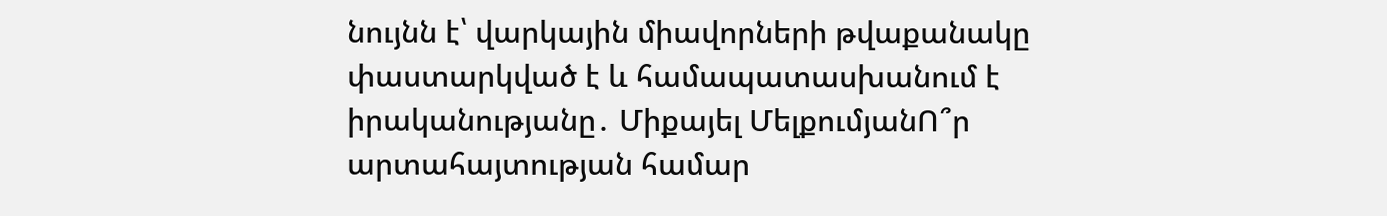նույնն է՝ վարկային միավորների թվաքանակը փաստարկված է և համապատասխանում է իրականությանը․ Միքայել ՄելքումյանՈ՞ր արտահայտության համար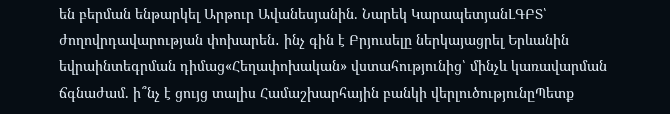են բերման ենթարկել Արթուր Ավանեսյանին. Նարեկ ԿարապետյանԼԳԲՏ՝ ժողովրդավարության փոխարեն․ ինչ գին է Բրյուսելը ներկայացրել Երևանին եվրաինտեգրման դիմաց«Հեղափոխական» վստահությունից՝ մինչև կառավարման ճգնաժամ. ի՞նչ է ցույց տալիս Համաշխարհային բանկի վերլուծությունըՊետք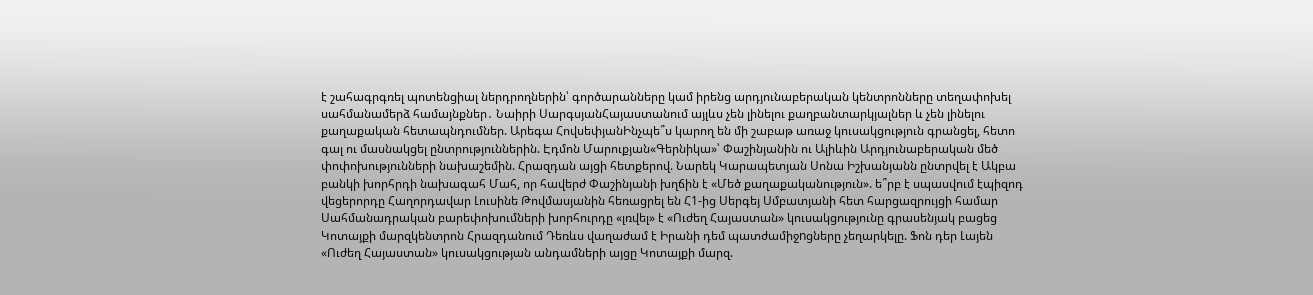է շահագրգռել պոտենցիալ ներդրողներին՝ գործարանները կամ իրենց արդյունաբերական կենտրոնները տեղափոխել սահմանամերձ համայնքներ․ Նաիրի ՍարգսյանՀայաստանում այլևս չեն լինելու քաղբանտարկյալներ և չեն լինելու քաղաքական հետապնդումներ. Արեգա ՀովսեփյանԻնչպե՞ս կարող են մի շաբաթ առաջ կուսակցություն գրանցել, հետո գալ ու մասնակցել ընտրություններին. Էդմոն Մարուքյան«Գերնիկա»՝ Փաշինյանին ու Ալիևին Արդյունաբերական մեծ փոփոխությունների նախաշեմին. Հրազդան այցի հետքերով. Նարեկ Կարապետյան Սոնա Իշխանյանն ընտրվել է Ակբա բանկի խորհրդի նախագահ Մահ, որ հավերժ Փաշինյանի խղճին է «Մեծ քաղաքականություն». ե՞րբ է սպասվում էպիզոդ վեցերորդը Հաղորդավար Լուսինե Թովմասյանին հեռացրել են Հ1-ից Սերգեյ Սմբատյանի հետ հարցազրույցի համար Սահմանադրական բարեփոխումների խորհուրդը «լռվել» է «Ուժեղ Հայաստան» կուսակցությունը գրասենյակ բացեց Կոտայքի մարզկենտրոն Հրազդանում Դեռևս վաղաժամ է Իրանի դեմ պատժամիջnցները չեղարկելը. Ֆոն դեր Լայեն «Ուժեղ Հայաստան» կուսակցության անդամների այցը Կոտայքի մարզ.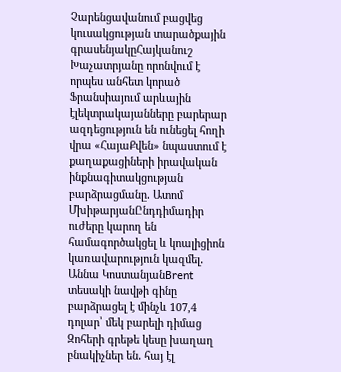Չարենցավանում բացվեց կուսակցության տարածքային գրասենյակըՀայկանուշ Խաչատրյանը որոնվում է որպես անհետ կորած Ֆրանսիայում արևային էլեկտրակայանները բարերար ազդեցություն են ունեցել հողի վրա «ՀայաՔվեն» նպաստում է քաղաքացիների իրավական ինքնագիտակցության բարձրացմանը․ Ատոմ ՄխիթարյանԸնդդիմադիր ուժերը կարող են համագործակցել և կոալիցիոն կառավարություն կազմել․ Աննա ԿոստանյանBrent տեսակի նավթի գինը բարձրացել է մինչև 107,4 դոլար՝ մեկ բարելի դիմաց Զոհերի գրեթե կեսը խաղաղ բնակիչներ են․ հայ էլ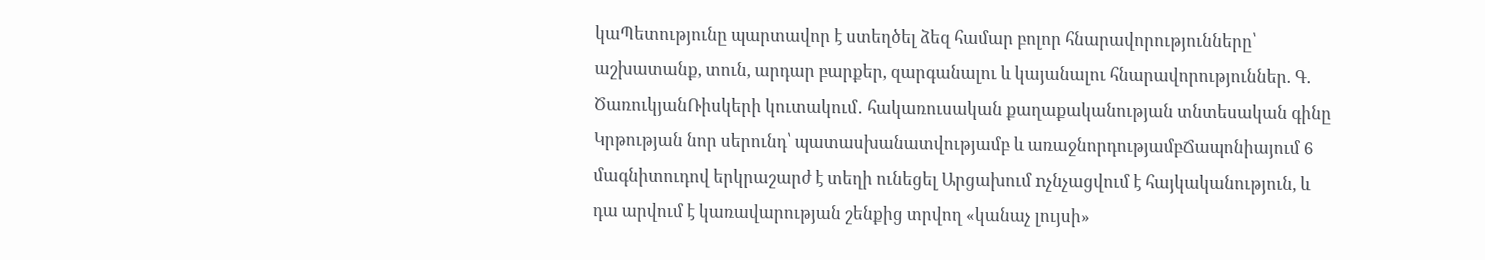կաՊետությունը պարտավոր է ստեղծել ձեզ համար բոլոր հնարավորությունները՝ աշխատանք, տուն, արդար բարքեր, զարգանալու և կայանալու հնարավորություններ. Գ. ԾառուկյանՌիսկերի կուտակում․ հակառուսական քաղաքականության տնտեսական գինը Կրթության նոր սերունդ՝ պատասխանատվությամբ և առաջնորդությամբՃապոնիայում 6 մագնիտուդով երկրաշարժ է տեղի ունեցել Արցախում nչնչացվում է հայկականություն, և դա արվում է կառավարության շենքից տրվող «կանաչ լույսի»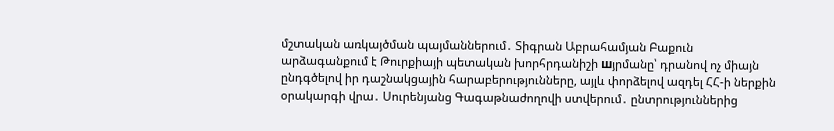մշտական առկայծման պայմաններում․ Տիգրան Աբրահամյան Բաքուն արձագանքում է Թուրքիայի պետական խորհրդանիշի шյրմանը՝ դրանով ոչ միայն ընդգծելով իր դաշնակցային հարաբերությունները, այլև փորձելով ազդել ՀՀ-ի ներքին օրակարգի վրա․ Սուրենյանց Գագաթնաժողովի ստվերում․ ընտրություններից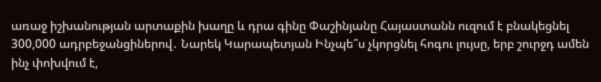առաջ իշխանության արտաքին խաղը և դրա գինը Փաշինյանը Հայաստանն ուզում է բնակեցնել 300,000 ադրբեջանցիներով․ Նարեկ Կարապետյան Ինչպե՞ս չկորցնել հոգու լույսը, երբ շուրջդ ամեն ինչ փոխվում է,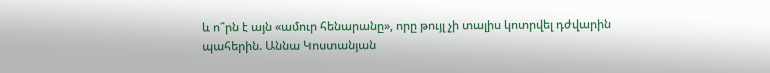և ո՞րն է այն «ամուր հենարանը», որը թույլ չի տալիս կոտրվել դժվարին պահերին. Աննա Կոստանյան